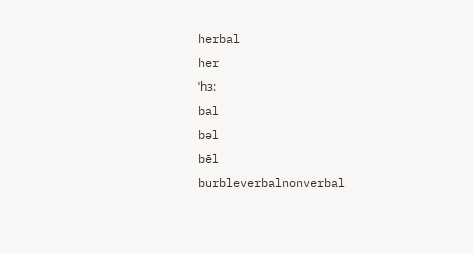herbal
her
ˈhɜ:
bal
bəl
bēl
burbleverbalnonverbal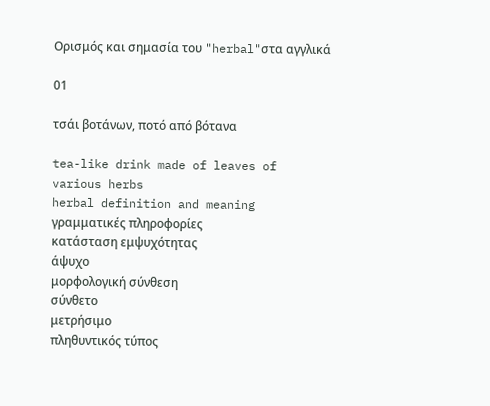Ορισμός και σημασία του "herbal"στα αγγλικά

01

τσάι βοτάνων, ποτό από βότανα

tea-like drink made of leaves of various herbs
herbal definition and meaning
γραμματικές πληροφορίες
κατάσταση εμψυχότητας
άψυχο
μορφολογική σύνθεση
σύνθετο
μετρήσιμο
πληθυντικός τύπος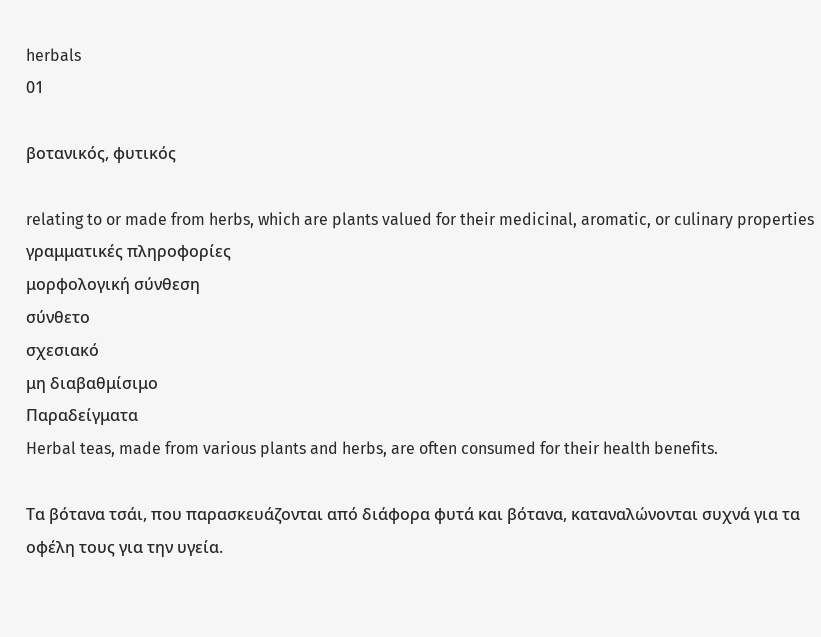herbals
01

βοτανικός, φυτικός

relating to or made from herbs, which are plants valued for their medicinal, aromatic, or culinary properties
γραμματικές πληροφορίες
μορφολογική σύνθεση
σύνθετο
σχεσιακό
μη διαβαθμίσιμο
Παραδείγματα
Herbal teas, made from various plants and herbs, are often consumed for their health benefits.

Τα βότανα τσάι, που παρασκευάζονται από διάφορα φυτά και βότανα, καταναλώνονται συχνά για τα οφέλη τους για την υγεία.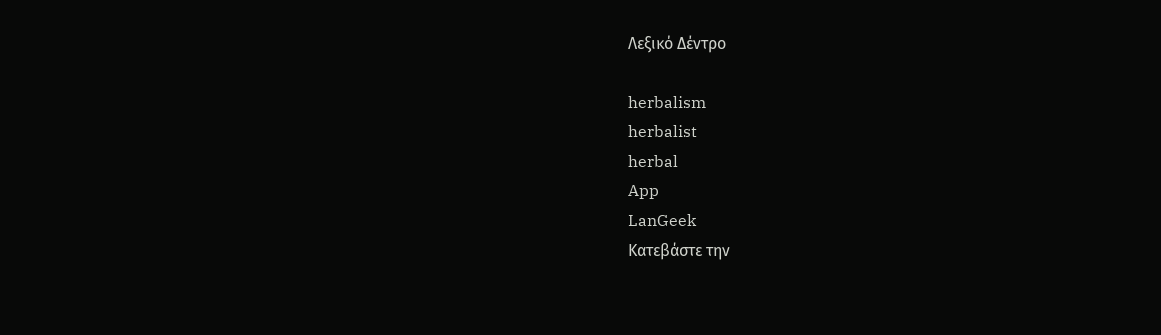Λεξικό Δέντρο

herbalism
herbalist
herbal
App
LanGeek
Κατεβάστε την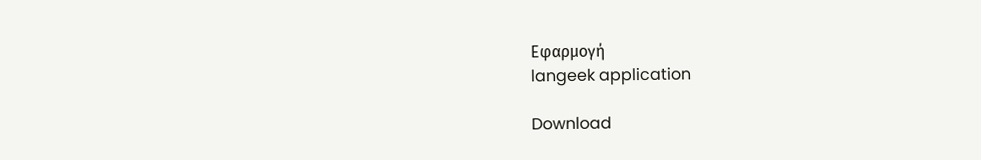Εφαρμογή
langeek application

Download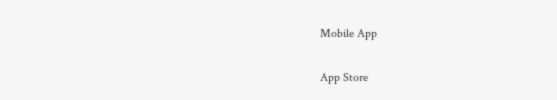Mobile App

App Store